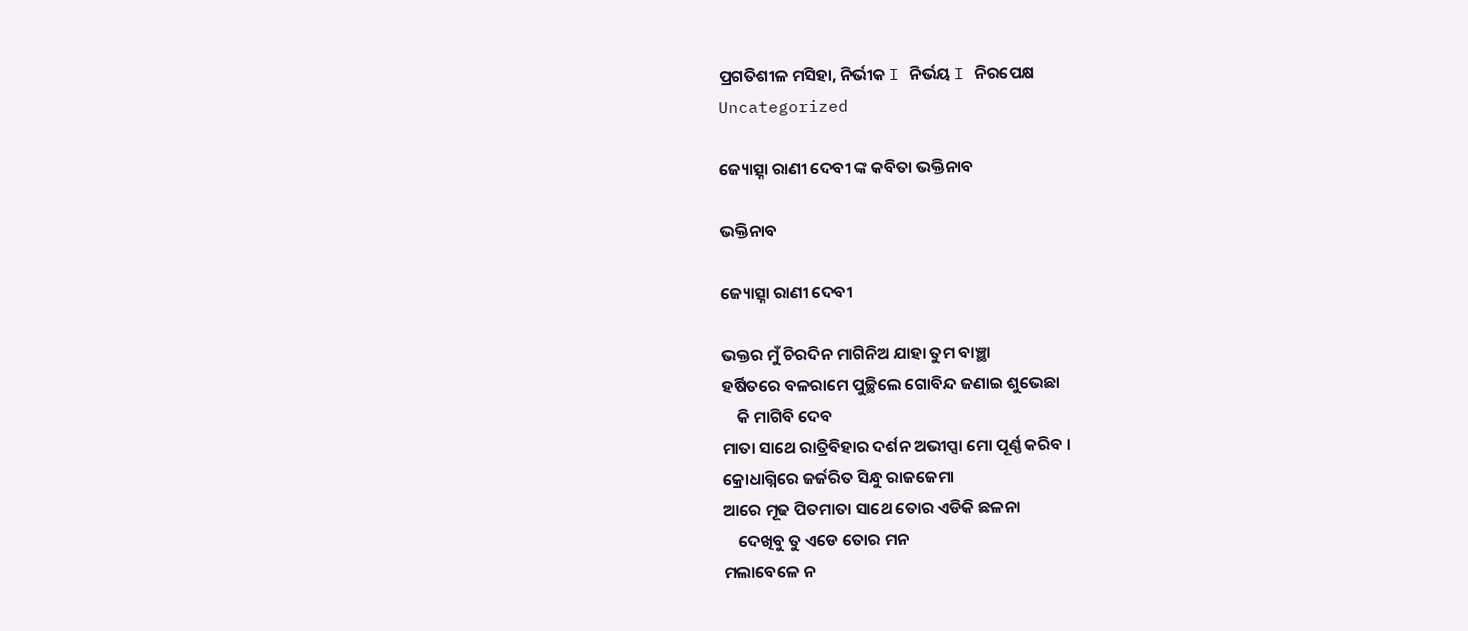ପ୍ରଗତିଶୀଳ ମସିହା, ନିର୍ଭୀକ I ନିର୍ଭୟ I ନିରପେକ୍ଷ
Uncategorized

ଜ୍ୟୋତ୍ସ୍ନା ରାଣୀ ଦେବୀ ଙ୍କ କବିତା ଭକ୍ତିନାବ

ଭକ୍ତିନାବ

ଜ୍ୟୋତ୍ସ୍ନା ରାଣୀ ଦେବୀ

ଭକ୍ତର ମୁଁ ଚିରଦିନ ମାଗିନିଅ ଯାହା ତୁମ ବାଞ୍ଛା
ହର୍ଷିତରେ ବଳରାମେ ପୁଚ୍ଛିଲେ ଗୋବିନ୍ଦ ଜଣାଇ ଶୁଭେଛା
    କି ମାଗିବି ଦେବ
ମାତା ସାଥେ ରାତ୍ରିବିହାର ଦର୍ଶନ ଅଭୀପ୍ସା ମୋ ପୂର୍ଣ୍ଣ କରିବ ।
କ୍ରୋଧାଗ୍ନିରେ ଜର୍ଜରିତ ସିନ୍ଧୁ ରାଜଜେମା
ଆରେ ମୂଢ ପିତମାତା ସାଥେ ତୋର ଏଡିକି ଛଳନା
    ଦେଖିବୁ ତୁ ଏଡେ ତୋର ମନ
ମଲାବେଳେ ନ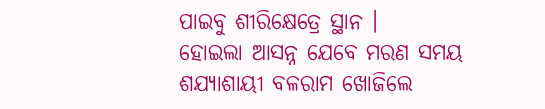ପାଇବୁ ଶୀରିକ୍ଷେତ୍ରେ ସ୍ଥାନ ।
ହୋଇଲା ଆସନ୍ନ ଯେବେ ମରଣ ସମୟ
ଶଯ୍ୟାଶାୟୀ ବଳରାମ ଖୋଜିଲେ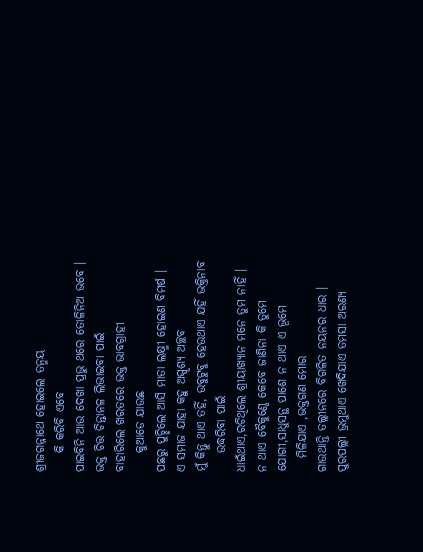ଶ୍ରୀଜଗନ୍ନାଥେ ହୋଇଲେ ତନ୍ମୟ
    କି କରିବି ଏବେ
ପାଇବିନି ଆଉ ଦେଖା ପ୍ରଭୁ ଥରେ ତୋଳିନିଅ ଭବେ ।
ଭକ୍ତ ଚିତ୍ତ ଚିନ୍ତାନଳ ଲିଭାଇବା ପାଇଁ
ବାହାରିଲେ ଖରତରେ ଭକ୍ତ ଭାବଗ୍ରାହୀ
    କୁଆଡେ ଯାଉଛ
ପଛରୁ ପୁଚ୍ଛିଲେ ଆସି ମାତା ଲକ୍ଷ୍ମୀ ହୋଇଣ ବିମର୍ଷ ।
ଏ ସମାଜ ଯାହା କହୁ ଅସ୍ପୃଶ୍ୟ ଅଚ୍ଛବ
ମୁଁ କିନ୍ତୁ ଥାଏ ତହିଁ, ଉବୁଟୁବୁ ହେଉଥାଏ ଯହିଁ ଭକ୍ତିନାବ
    ଉଦ୍ଧରିବା ପାଇଁ
ଧାଇଁଥାଏ,ରଚିଥିଲେ ଶ୍ରୀୟାଖ୍ୟାନ ମନେ ତୁମ ନାହିଁ ।
ନ ଥାଏ ବୈକୁଣ୍ଠେ କେବେ ଜାଣିନା କି ତୁମେ
ଯୋଗୀ,ସାଧୁସନ୍ଥ ପାଶେ ନ ଥାଏ ଏ ଭୂମେ
   ମିଳିଯାଏ ,ଭକ୍ତଗଣ ମୋର
ଗାଉଥାନ୍ତି ତଲ୍ଲୀନରେ ବିଗଳିତ ନୟନର ଧାର ।
ପୁରପଲ୍ଲୀ ଭ୍ରମୁଥାଏ ଖେଦିଯାଏ ତମସା ଅରଣ୍ୟ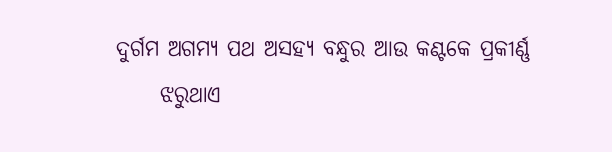ଦୁର୍ଗମ ଅଗମ୍ୟ ପଥ ଅସହ୍ୟ ବନ୍ଧୁର ଆଉ କଣ୍ଟକେ ପ୍ରକୀର୍ଣ୍ଣ
     ଝରୁଥାଏ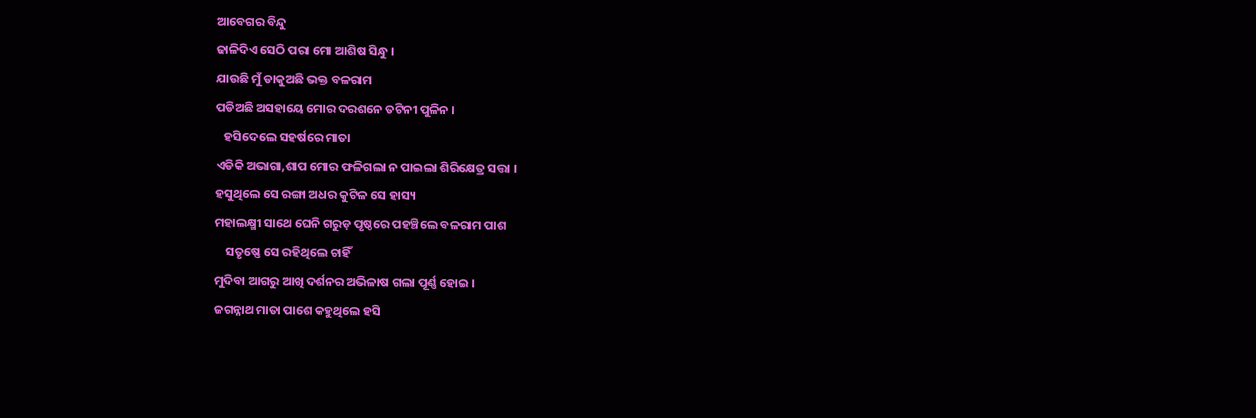ଆବେଗର ବିନ୍ଦୁ
ଢାଳିଦିଏ ସେଠି ପରା ମୋ ଆଶିଷ ସିନ୍ଧୁ ।
ଯାଉଛି ମୁଁ ଡାକୁଅଛି ଭକ୍ତ ବଳରାମ
ପଡିଅଛି ଅସହାୟେ ମୋର ଦରଶନେ ତଟିନୀ ପୁଳିନ ।
   ହସିଦେଲେ ସହର୍ଷରେ ମାତା
ଏଡିକି ଅଭାଗା,ଶାପ ମୋର ଫଳିଗଲା ନ ପାଇଲା ଶିରିକ୍ଷେତ୍ର ସତ୍ତା ।
ହସୁଥିଲେ ସେ ରଙ୍ଗା ଅଧର କୁଟିଳ ସେ ହାସ୍ୟ
ମହାଲକ୍ଷ୍ମୀ ସାଥେ ଘେନି ଗରୁଡ଼ ପୃଷ୍ଠରେ ପହଞ୍ଚିଲେ ବଳରାମ ପାଶ
    ସତୃଷ୍ଣେ ସେ ରହିଥିଲେ ଚାହିଁ
ମୁଦିବା ଆଗରୁ ଆଖି ଦର୍ଶନର ଅଭିଳାଷ ଗଲା ପୂର୍ଣ୍ଣ ହୋଇ ।
ଜଗନ୍ନାଥ ମାତା ପାଶେ କହୁଥିଲେ ହସି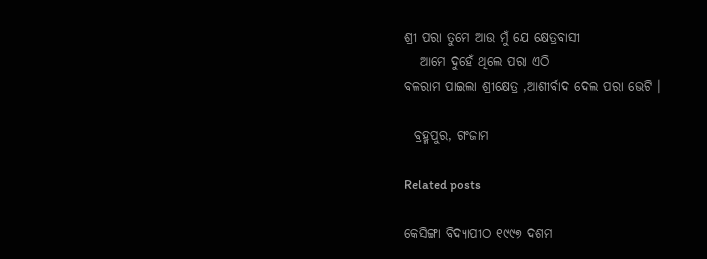ଶ୍ରୀ ପରା ତୁମେ ଆଉ ମୁଁ ଯେ କ୍ଷେତ୍ରବାସୀ
   ଆମେ ଦୁହେଁ ଥିଲେ ପରା ଏଠି
ବଳରାମ ପାଇଲା ଶ୍ରୀକ୍ଷେତ୍ର ,ଆଶୀର୍ବାଦ ଦେଲ ପରା ଭେଟି ।

  ବ୍ରହ୍ମପୁର, ଗଂଜାମ

Related posts

କେସିଙ୍ଗା ବିଦ୍ୟାପୀଠ ୧୯୯୭ ଦଶମ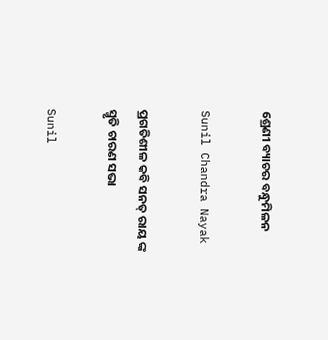ଶ୍ରେଣୀ ବ୍ୟାଚର ବନ୍ଧୁମିଳନ

Sunil Chandra Nayak

ପ୍ରଗତିଶୀଳ କବି ସନତ୍ ରାୟ ଙ୍କ ସ୍ମୃତି ଚାରଣ ସଭା

Sunil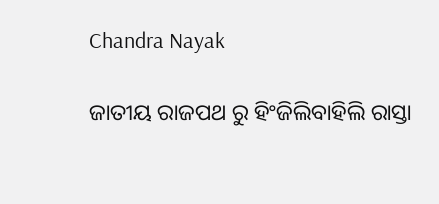Chandra Nayak

ଜାତୀୟ ରାଜପଥ ରୁ ହିଂଜିଲିବାହିଲି ରାସ୍ତା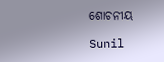ଶୋଚନୀୟ

Sunil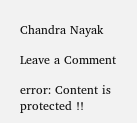Chandra Nayak

Leave a Comment

error: Content is protected !!